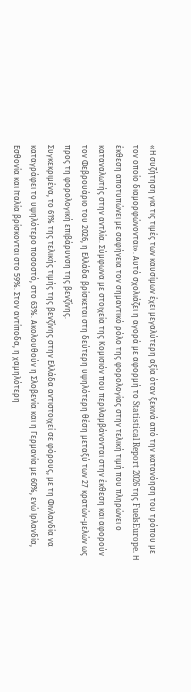«Η συζήτηση για τις τιμές των καυσίμων έχει μεγαλύτερη αξία όταν ξεκινά από την κατανόηση του τρόπου με τον οποίο διαμορφώνονται». Αυτό σχολιάζει η αγορά με αφορμή το Statistical Report 2026 της FuelsEurope. Η έκθεση αποτυπώνει με σαφήνεια τον σημαντικό ρόλο της φορολογίας στην τελική τιμή που πληρώνει ο καταναλωτής στην αντλία. Σύμφωνα με στοιχεία της Κομισιόν που περιλαμβάνονται στην έκθεση και αφορούν τον Φεβρουάριο του 2026, η Ελλάδα βρίσκεται στη δεύτερη υψηλότερη θέση μεταξύ των 27 κρατών-μελών ως προς τη φορολογική επιβάρυνση της βενζίνης.
Συγκεκριμένα, το 61% της τελικής τιμής της βενζίνης στην Ελλάδα αντιστοιχεί σε φόρους, με τη Φινλανδία να καταγράφει το υψηλότερο ποσοστό, στο 63%. Ακολουθούν η Σλοβενία και η Γερμανία με 60%, ενώ Ιρλανδία, Εσθονία και Ιταλία βρίσκονται στο 59%. Στον αντίποδα, η χαμηλότερη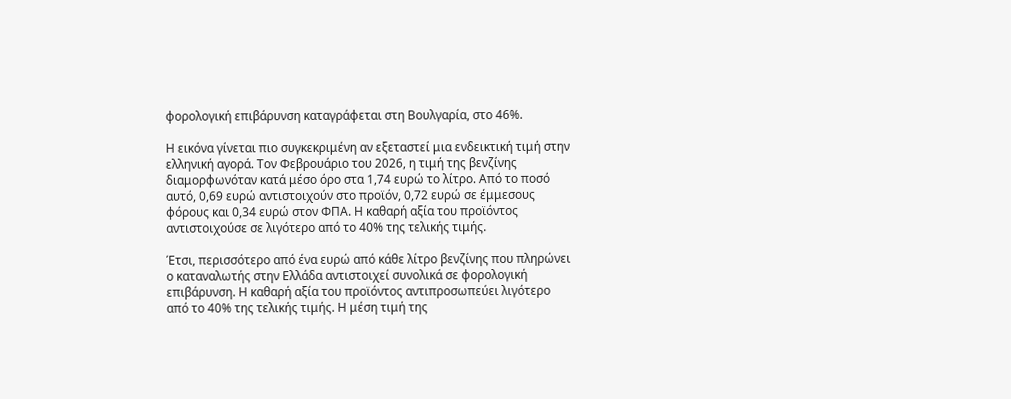φορολογική επιβάρυνση καταγράφεται στη Βουλγαρία, στο 46%.

Η εικόνα γίνεται πιο συγκεκριμένη αν εξεταστεί μια ενδεικτική τιμή στην ελληνική αγορά. Τον Φεβρουάριο του 2026, η τιμή της βενζίνης διαμορφωνόταν κατά μέσο όρο στα 1,74 ευρώ το λίτρο. Από το ποσό αυτό, 0,69 ευρώ αντιστοιχούν στο προϊόν, 0,72 ευρώ σε έμμεσους φόρους και 0,34 ευρώ στον ΦΠΑ. Η καθαρή αξία του προϊόντος αντιστοιχούσε σε λιγότερο από το 40% της τελικής τιμής.

Έτσι, περισσότερο από ένα ευρώ από κάθε λίτρο βενζίνης που πληρώνει ο καταναλωτής στην Ελλάδα αντιστοιχεί συνολικά σε φορολογική επιβάρυνση. Η καθαρή αξία του προϊόντος αντιπροσωπεύει λιγότερο από το 40% της τελικής τιμής. Η μέση τιμή της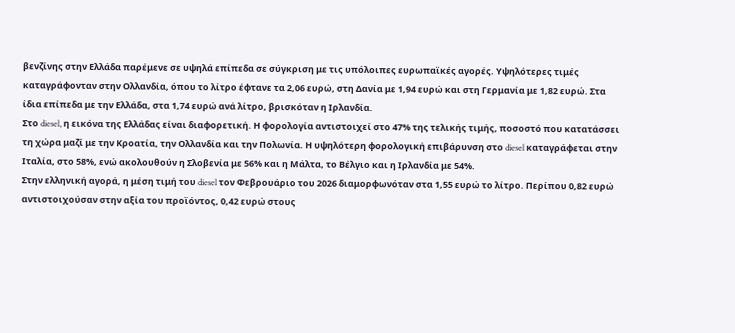βενζίνης στην Ελλάδα παρέμενε σε υψηλά επίπεδα σε σύγκριση με τις υπόλοιπες ευρωπαϊκές αγορές. Υψηλότερες τιμές καταγράφονταν στην Ολλανδία, όπου το λίτρο έφτανε τα 2,06 ευρώ, στη Δανία με 1,94 ευρώ και στη Γερμανία με 1,82 ευρώ. Στα ίδια επίπεδα με την Ελλάδα, στα 1,74 ευρώ ανά λίτρο, βρισκόταν η Ιρλανδία.
Στο diesel, η εικόνα της Ελλάδας είναι διαφορετική. Η φορολογία αντιστοιχεί στο 47% της τελικής τιμής, ποσοστό που κατατάσσει τη χώρα μαζί με την Κροατία, την Ολλανδία και την Πολωνία. Η υψηλότερη φορολογική επιβάρυνση στο diesel καταγράφεται στην Ιταλία, στο 58%, ενώ ακολουθούν η Σλοβενία με 56% και η Μάλτα, το Βέλγιο και η Ιρλανδία με 54%.
Στην ελληνική αγορά, η μέση τιμή του diesel τον Φεβρουάριο του 2026 διαμορφωνόταν στα 1,55 ευρώ το λίτρο. Περίπου 0,82 ευρώ αντιστοιχούσαν στην αξία του προϊόντος, 0,42 ευρώ στους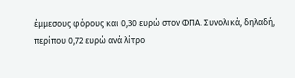έμμεσους φόρους και 0,30 ευρώ στον ΦΠΑ. Συνολικά, δηλαδή, περίπου 0,72 ευρώ ανά λίτρο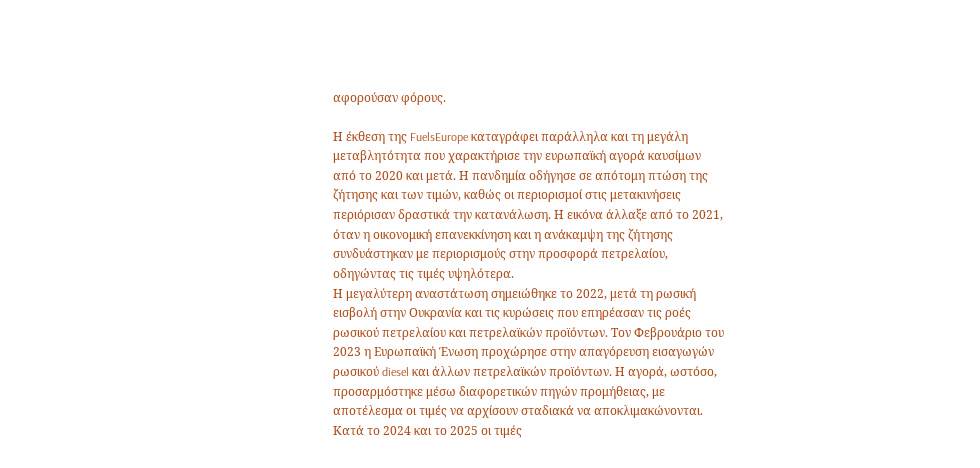αφορούσαν φόρους.

Η έκθεση της FuelsEurope καταγράφει παράλληλα και τη μεγάλη μεταβλητότητα που χαρακτήρισε την ευρωπαϊκή αγορά καυσίμων από το 2020 και μετά. Η πανδημία οδήγησε σε απότομη πτώση της ζήτησης και των τιμών, καθώς οι περιορισμοί στις μετακινήσεις περιόρισαν δραστικά την κατανάλωση. Η εικόνα άλλαξε από το 2021, όταν η οικονομική επανεκκίνηση και η ανάκαμψη της ζήτησης συνδυάστηκαν με περιορισμούς στην προσφορά πετρελαίου, οδηγώντας τις τιμές υψηλότερα.
Η μεγαλύτερη αναστάτωση σημειώθηκε το 2022, μετά τη ρωσική εισβολή στην Ουκρανία και τις κυρώσεις που επηρέασαν τις ροές ρωσικού πετρελαίου και πετρελαϊκών προϊόντων. Τον Φεβρουάριο του 2023 η Ευρωπαϊκή Ένωση προχώρησε στην απαγόρευση εισαγωγών ρωσικού diesel και άλλων πετρελαϊκών προϊόντων. Η αγορά, ωστόσο, προσαρμόστηκε μέσω διαφορετικών πηγών προμήθειας, με αποτέλεσμα οι τιμές να αρχίσουν σταδιακά να αποκλιμακώνονται. Κατά το 2024 και το 2025 οι τιμές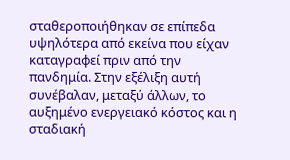σταθεροποιήθηκαν σε επίπεδα υψηλότερα από εκείνα που είχαν καταγραφεί πριν από την πανδημία. Στην εξέλιξη αυτή συνέβαλαν, μεταξύ άλλων, το αυξημένο ενεργειακό κόστος και η σταδιακή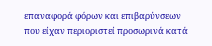επαναφορά φόρων και επιβαρύνσεων που είχαν περιοριστεί προσωρινά κατά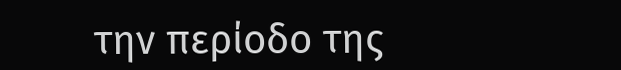την περίοδο της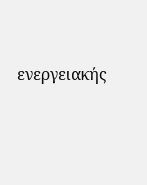ενεργειακής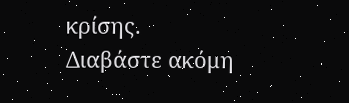κρίσης.
Διαβάστε ακόμη